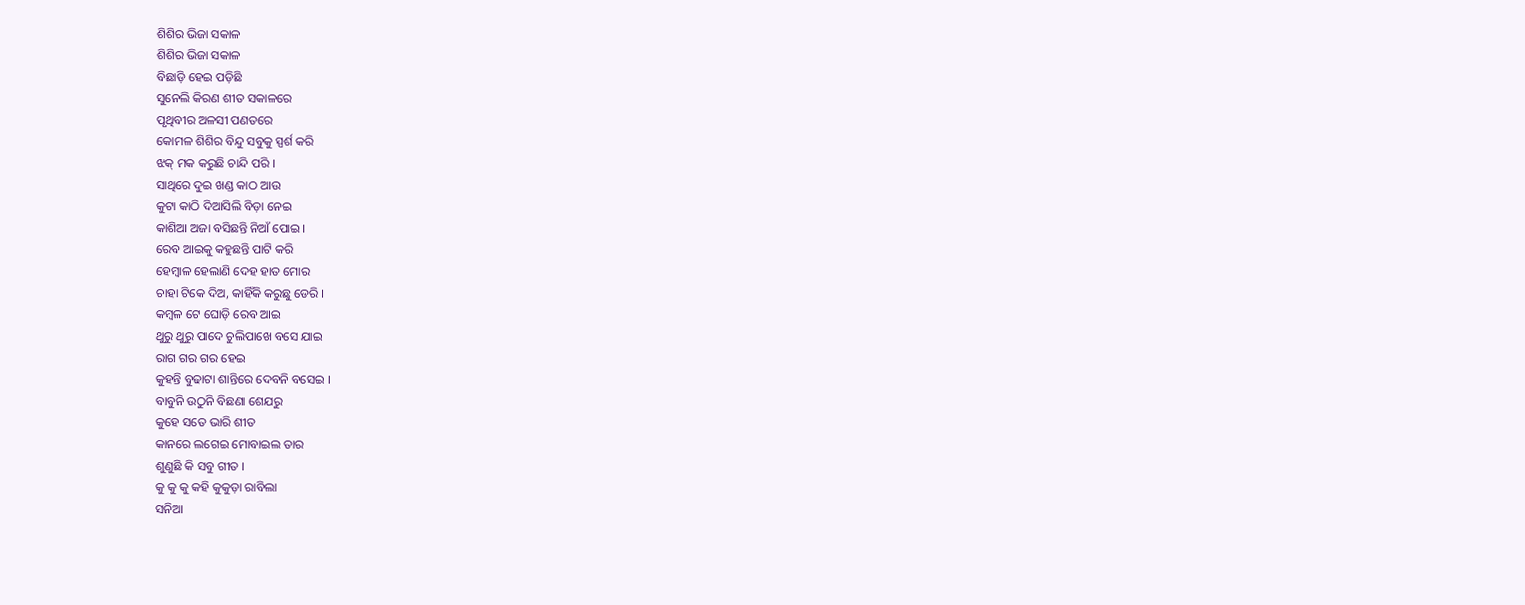ଶିଶିର ଭିଜା ସକାଳ
ଶିଶିର ଭିଜା ସକାଳ
ବିଛାଡ଼ି ହେଇ ପଡ଼ିଛି
ସୁନେଲି କିରଣ ଶୀତ ସକାଳରେ
ପୃଥିବୀର ଅଳସୀ ପଣତରେ
କୋମଳ ଶିଶିର ବିନ୍ଦୁ ସବୁକୁ ସ୍ପର୍ଶ କରି
ଝକ୍ ମକ କରୁଛି ଚାନ୍ଦି ପରି ।
ସାଥିରେ ଦୁଇ ଖଣ୍ଡ କାଠ ଆଉ
କୁଟା କାଠି ଦିଆସିଲି ବିଡ଼ା ନେଇ
କାଶିଆ ଅଜା ବସିଛନ୍ତି ନିଆଁ ପୋଇ ।
ରେବ ଆଇକୁ କହୁଛନ୍ତି ପାଟି କରି
ହେମ୍ବାଳ ହେଲାଣି ଦେହ ହାତ ମୋର
ଚାହା ଟିକେ ଦିଅ, କାହିଁକି କରୁଛୁ ଡେରି ।
କମ୍ବଳ ଟେ ଘୋଡ଼ି ରେବ ଆଇ
ଥୁରୁ ଥୁରୁ ପାଦେ ଚୁଲିପାଖେ ବସେ ଯାଇ
ରାଗ ଗର ଗର ହେଇ
କୁହନ୍ତି ବୁଢାଟା ଶାନ୍ତିରେ ଦେବନି ବସେଇ ।
ବାବୁନି ଉଠୁନି ବିଛଣା ଶେଯରୁ
କୁହେ ସତେ ଭାରି ଶୀତ
କାନରେ ଲଗେଇ ମୋବାଇଲ ତାର
ଶୁଣୁଛି କି ସବୁ ଗୀତ ।
କୁ କୁ କୁ କହି କୁକୁଡ଼ା ରାବିଲା
ସନିଆ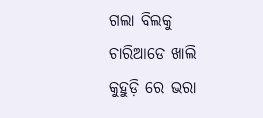ଗଲା ବିଲକୁ
ଚାରିଆଡେ ଖାଲି କୁହୁଡ଼ି ରେ ଭରା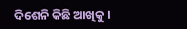ଦିଶେନି କିଛି ଆଖିକୁ ।